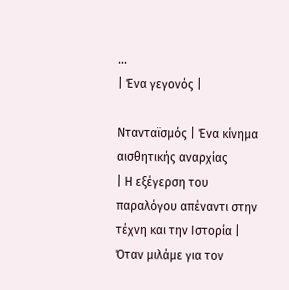...
| Ένα γεγονός |

Ντανταϊσμός | Ένα κίνημα αισθητικής αναρχίας
| Η εξέγερση του παραλόγου απέναντι στην τέχνη και την Ιστορία |
Όταν μιλάμε για τον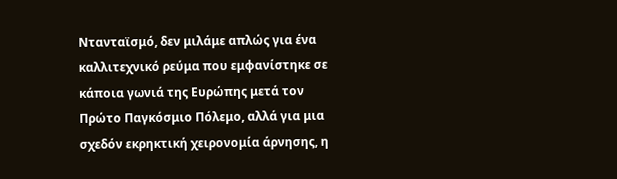Ντανταϊσμό, δεν μιλάμε απλώς για ένα καλλιτεχνικό ρεύμα που εμφανίστηκε σε κάποια γωνιά της Ευρώπης μετά τον Πρώτο Παγκόσμιο Πόλεμο, αλλά για μια σχεδόν εκρηκτική χειρονομία άρνησης, η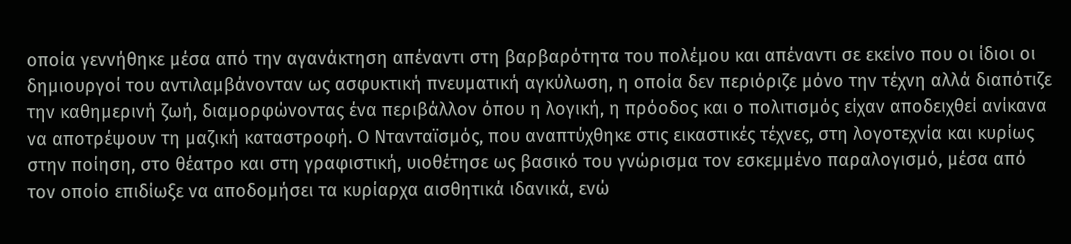οποία γεννήθηκε μέσα από την αγανάκτηση απέναντι στη βαρβαρότητα του πολέμου και απέναντι σε εκείνο που οι ίδιοι οι δημιουργοί του αντιλαμβάνονταν ως ασφυκτική πνευματική αγκύλωση, η οποία δεν περιόριζε μόνο την τέχνη αλλά διαπότιζε την καθημερινή ζωή, διαμορφώνοντας ένα περιβάλλον όπου η λογική, η πρόοδος και ο πολιτισμός είχαν αποδειχθεί ανίκανα να αποτρέψουν τη μαζική καταστροφή. Ο Ντανταϊσμός, που αναπτύχθηκε στις εικαστικές τέχνες, στη λογοτεχνία και κυρίως στην ποίηση, στο θέατρο και στη γραφιστική, υιοθέτησε ως βασικό του γνώρισμα τον εσκεμμένο παραλογισμό, μέσα από τον οποίο επιδίωξε να αποδομήσει τα κυρίαρχα αισθητικά ιδανικά, ενώ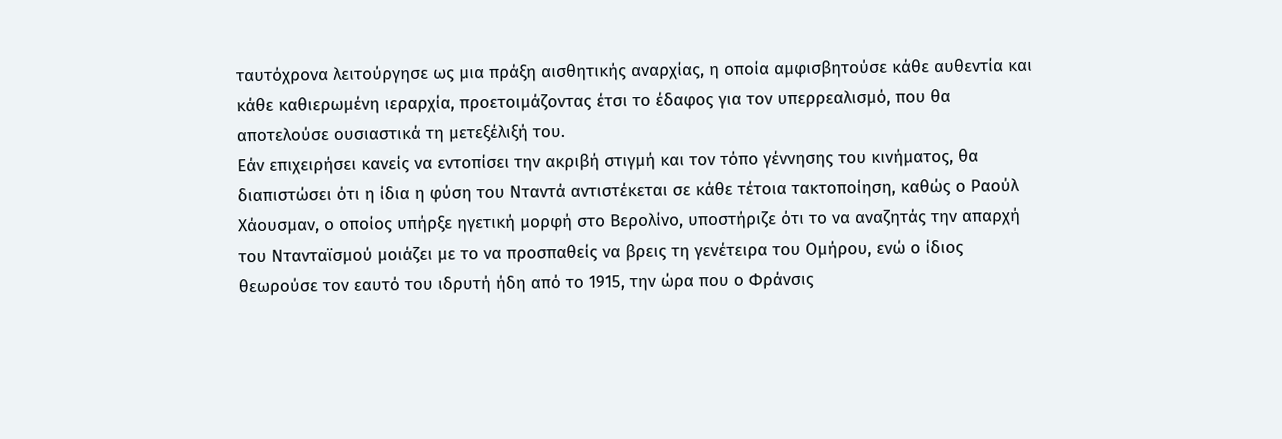ταυτόχρονα λειτούργησε ως μια πράξη αισθητικής αναρχίας, η οποία αμφισβητούσε κάθε αυθεντία και κάθε καθιερωμένη ιεραρχία, προετοιμάζοντας έτσι το έδαφος για τον υπερρεαλισμό, που θα αποτελούσε ουσιαστικά τη μετεξέλιξή του.
Εάν επιχειρήσει κανείς να εντοπίσει την ακριβή στιγμή και τον τόπο γέννησης του κινήματος, θα διαπιστώσει ότι η ίδια η φύση του Νταντά αντιστέκεται σε κάθε τέτοια τακτοποίηση, καθώς ο Ραούλ Χάουσμαν, ο οποίος υπήρξε ηγετική μορφή στο Βερολίνο, υποστήριζε ότι το να αναζητάς την απαρχή του Ντανταϊσμού μοιάζει με το να προσπαθείς να βρεις τη γενέτειρα του Ομήρου, ενώ ο ίδιος θεωρούσε τον εαυτό του ιδρυτή ήδη από το 1915, την ώρα που ο Φράνσις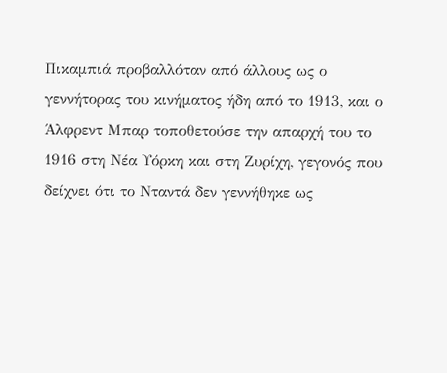Πικαμπιά προβαλλόταν από άλλους ως ο γεννήτορας του κινήματος ήδη από το 1913, και ο Άλφρεντ Μπαρ τοποθετούσε την απαρχή του το 1916 στη Νέα Υόρκη και στη Ζυρίχη, γεγονός που δείχνει ότι το Νταντά δεν γεννήθηκε ως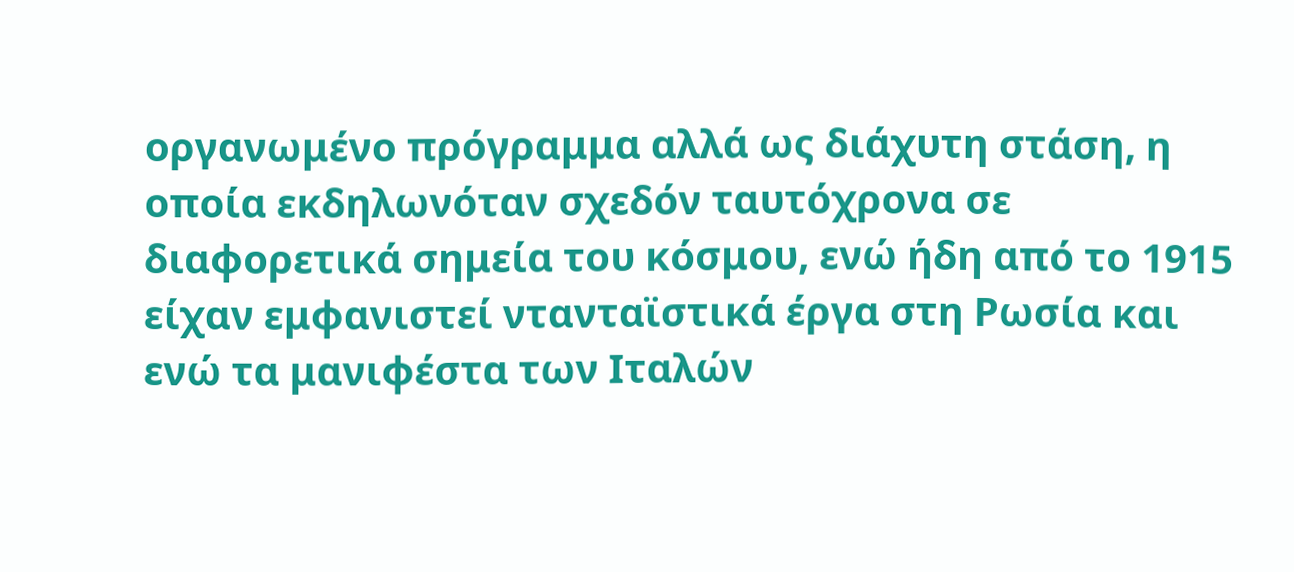οργανωμένο πρόγραμμα αλλά ως διάχυτη στάση, η οποία εκδηλωνόταν σχεδόν ταυτόχρονα σε διαφορετικά σημεία του κόσμου, ενώ ήδη από το 1915 είχαν εμφανιστεί ντανταϊστικά έργα στη Ρωσία και ενώ τα μανιφέστα των Ιταλών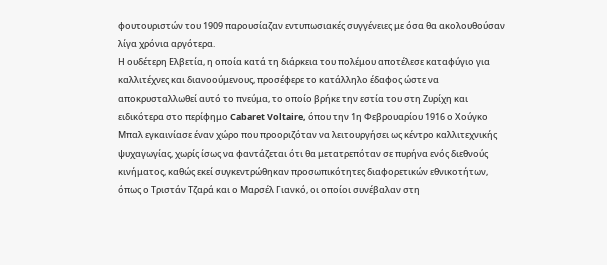φουτουριστών του 1909 παρουσίαζαν εντυπωσιακές συγγένειες με όσα θα ακολουθούσαν λίγα χρόνια αργότερα.
Η ουδέτερη Ελβετία, η οποία κατά τη διάρκεια του πολέμου αποτέλεσε καταφύγιο για καλλιτέχνες και διανοούμενους, προσέφερε το κατάλληλο έδαφος ώστε να αποκρυσταλλωθεί αυτό το πνεύμα, το οποίο βρήκε την εστία του στη Ζυρίχη και ειδικότερα στο περίφημο Cabaret Voltaire, όπου την 1η Φεβρουαρίου 1916 ο Χούγκο Μπαλ εγκαινίασε έναν χώρο που προοριζόταν να λειτουργήσει ως κέντρο καλλιτεχνικής ψυχαγωγίας, χωρίς ίσως να φαντάζεται ότι θα μετατρεπόταν σε πυρήνα ενός διεθνούς κινήματος, καθώς εκεί συγκεντρώθηκαν προσωπικότητες διαφορετικών εθνικοτήτων, όπως ο Τριστάν Τζαρά και ο Μαρσέλ Γιανκό, οι οποίοι συνέβαλαν στη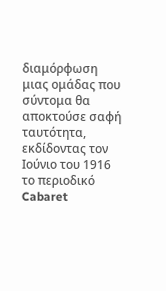διαμόρφωση μιας ομάδας που σύντομα θα αποκτούσε σαφή ταυτότητα, εκδίδοντας τον Ιούνιο του 1916 το περιοδικό Cabaret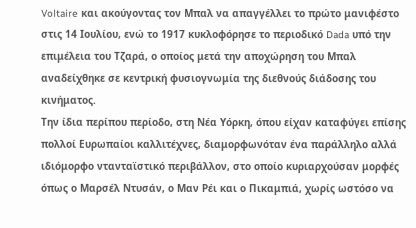Voltaire και ακούγοντας τον Μπαλ να απαγγέλλει το πρώτο μανιφέστο στις 14 Ιουλίου, ενώ το 1917 κυκλοφόρησε το περιοδικό Dada υπό την επιμέλεια του Τζαρά, ο οποίος μετά την αποχώρηση του Μπαλ αναδείχθηκε σε κεντρική φυσιογνωμία της διεθνούς διάδοσης του κινήματος.
Την ίδια περίπου περίοδο, στη Νέα Υόρκη, όπου είχαν καταφύγει επίσης πολλοί Ευρωπαίοι καλλιτέχνες, διαμορφωνόταν ένα παράλληλο αλλά ιδιόμορφο ντανταϊστικό περιβάλλον, στο οποίο κυριαρχούσαν μορφές όπως ο Μαρσέλ Ντυσάν, ο Μαν Ρέι και ο Πικαμπιά, χωρίς ωστόσο να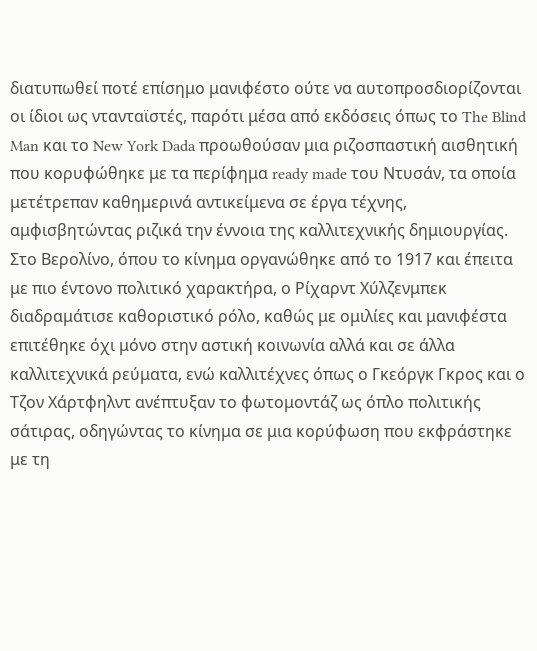διατυπωθεί ποτέ επίσημο μανιφέστο ούτε να αυτοπροσδιορίζονται οι ίδιοι ως ντανταϊστές, παρότι μέσα από εκδόσεις όπως το The Blind Man και το New York Dada προωθούσαν μια ριζοσπαστική αισθητική που κορυφώθηκε με τα περίφημα ready made του Ντυσάν, τα οποία μετέτρεπαν καθημερινά αντικείμενα σε έργα τέχνης, αμφισβητώντας ριζικά την έννοια της καλλιτεχνικής δημιουργίας.
Στο Βερολίνο, όπου το κίνημα οργανώθηκε από το 1917 και έπειτα με πιο έντονο πολιτικό χαρακτήρα, ο Ρίχαρντ Χύλζενμπεκ διαδραμάτισε καθοριστικό ρόλο, καθώς με ομιλίες και μανιφέστα επιτέθηκε όχι μόνο στην αστική κοινωνία αλλά και σε άλλα καλλιτεχνικά ρεύματα, ενώ καλλιτέχνες όπως ο Γκεόργκ Γκρος και ο Τζον Χάρτφηλντ ανέπτυξαν το φωτομοντάζ ως όπλο πολιτικής σάτιρας, οδηγώντας το κίνημα σε μια κορύφωση που εκφράστηκε με τη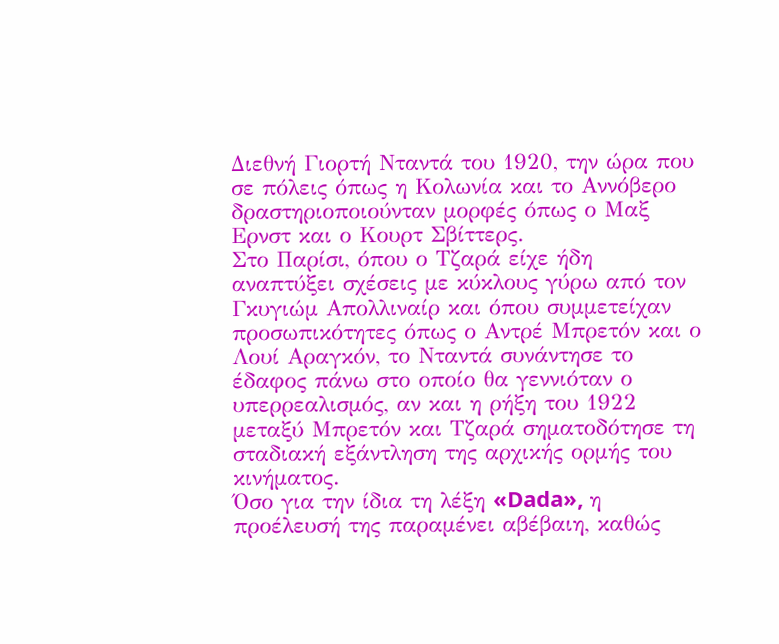Διεθνή Γιορτή Νταντά του 1920, την ώρα που σε πόλεις όπως η Κολωνία και το Αννόβερο δραστηριοποιούνταν μορφές όπως ο Μαξ Ερνστ και ο Κουρτ Σβίττερς.
Στο Παρίσι, όπου ο Τζαρά είχε ήδη αναπτύξει σχέσεις με κύκλους γύρω από τον Γκυγιώμ Απολλιναίρ και όπου συμμετείχαν προσωπικότητες όπως ο Αντρέ Μπρετόν και ο Λουί Αραγκόν, το Νταντά συνάντησε το έδαφος πάνω στο οποίο θα γεννιόταν ο υπερρεαλισμός, αν και η ρήξη του 1922 μεταξύ Μπρετόν και Τζαρά σηματοδότησε τη σταδιακή εξάντληση της αρχικής ορμής του κινήματος.
Όσο για την ίδια τη λέξη «Dada», η προέλευσή της παραμένει αβέβαιη, καθώς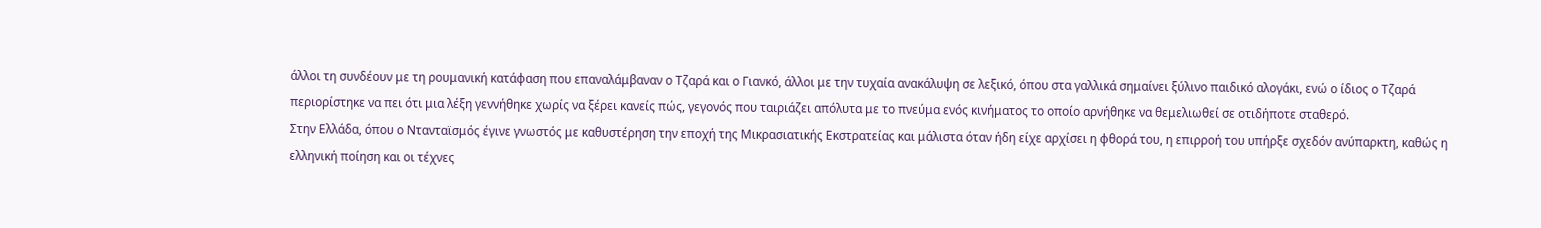άλλοι τη συνδέουν με τη ρουμανική κατάφαση που επαναλάμβαναν ο Τζαρά και ο Γιανκό, άλλοι με την τυχαία ανακάλυψη σε λεξικό, όπου στα γαλλικά σημαίνει ξύλινο παιδικό αλογάκι, ενώ ο ίδιος ο Τζαρά περιορίστηκε να πει ότι μια λέξη γεννήθηκε χωρίς να ξέρει κανείς πώς, γεγονός που ταιριάζει απόλυτα με το πνεύμα ενός κινήματος το οποίο αρνήθηκε να θεμελιωθεί σε οτιδήποτε σταθερό.
Στην Ελλάδα, όπου ο Ντανταϊσμός έγινε γνωστός με καθυστέρηση την εποχή της Μικρασιατικής Εκστρατείας και μάλιστα όταν ήδη είχε αρχίσει η φθορά του, η επιρροή του υπήρξε σχεδόν ανύπαρκτη, καθώς η ελληνική ποίηση και οι τέχνες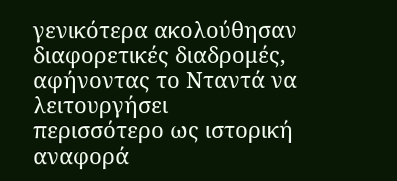γενικότερα ακολούθησαν διαφορετικές διαδρομές, αφήνοντας το Νταντά να λειτουργήσει περισσότερο ως ιστορική αναφορά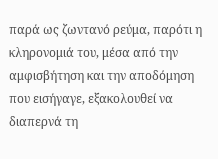παρά ως ζωντανό ρεύμα, παρότι η κληρονομιά του, μέσα από την αμφισβήτηση και την αποδόμηση που εισήγαγε, εξακολουθεί να διαπερνά τη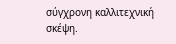σύγχρονη καλλιτεχνική σκέψη.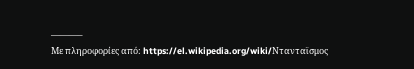———–
Με πληροφορίες από: https://el.wikipedia.org/wiki/Ντανταϊσμος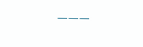———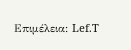Επιμέλεια: Lef.T